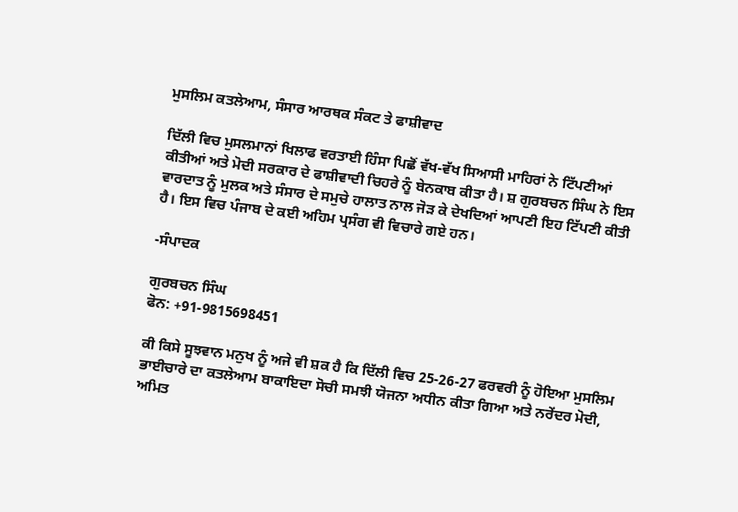ਮੁਸਲਿਮ ਕਤਲੇਆਮ, ਸੰਸਾਰ ਆਰਥਕ ਸੰਕਟ ਤੇ ਫਾਸ਼ੀਵਾਦ

ਦਿੱਲੀ ਵਿਚ ਮੁਸਲਮਾਨਾਂ ਖਿਲਾਫ ਵਰਤਾਈ ਹਿੰਸਾ ਪਿਛੋਂ ਵੱਖ-ਵੱਖ ਸਿਆਸੀ ਮਾਹਿਰਾਂ ਨੇ ਟਿੱਪਣੀਆਂ ਕੀਤੀਆਂ ਅਤੇ ਮੋਦੀ ਸਰਕਾਰ ਦੇ ਫਾਸ਼ੀਵਾਦੀ ਚਿਹਰੇ ਨੂੰ ਬੇਨਕਾਬ ਕੀਤਾ ਹੈ। ਸ਼ ਗੁਰਬਚਨ ਸਿੰਘ ਨੇ ਇਸ ਵਾਰਦਾਤ ਨੂੰ ਮੁਲਕ ਅਤੇ ਸੰਸਾਰ ਦੇ ਸਮੁਚੇ ਹਾਲਾਤ ਨਾਲ ਜੋੜ ਕੇ ਦੇਖਦਿਆਂ ਆਪਣੀ ਇਹ ਟਿੱਪਣੀ ਕੀਤੀ ਹੈ। ਇਸ ਵਿਚ ਪੰਜਾਬ ਦੇ ਕਈ ਅਹਿਮ ਪ੍ਰਸੰਗ ਵੀ ਵਿਚਾਰੇ ਗਏ ਹਨ।

-ਸੰਪਾਦਕ

ਗੁਰਬਚਨ ਸਿੰਘ
ਫੋਨ: +91-9815698451

ਕੀ ਕਿਸੇ ਸੂਝਵਾਨ ਮਨੁਖ ਨੂੰ ਅਜੇ ਵੀ ਸ਼ਕ ਹੈ ਕਿ ਦਿੱਲੀ ਵਿਚ 25-26-27 ਫਰਵਰੀ ਨੂੰ ਹੋਇਆ ਮੁਸਲਿਮ ਭਾਈਚਾਰੇ ਦਾ ਕਤਲੇਆਮ ਬਾਕਾਇਦਾ ਸੋਚੀ ਸਮਝੀ ਯੋਜਨਾ ਅਧੀਨ ਕੀਤਾ ਗਿਆ ਅਤੇ ਨਰੇਂਦਰ ਮੋਦੀ, ਅਮਿਤ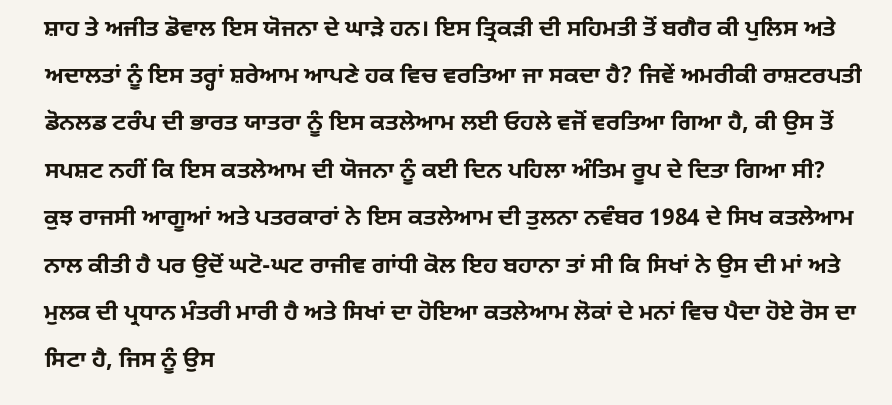ਸ਼ਾਹ ਤੇ ਅਜੀਤ ਡੋਵਾਲ ਇਸ ਯੋਜਨਾ ਦੇ ਘਾੜੇ ਹਨ। ਇਸ ਤ੍ਰਿਕੜੀ ਦੀ ਸਹਿਮਤੀ ਤੋਂ ਬਗੈਰ ਕੀ ਪੁਲਿਸ ਅਤੇ ਅਦਾਲਤਾਂ ਨੂੰ ਇਸ ਤਰ੍ਹਾਂ ਸ਼ਰੇਆਮ ਆਪਣੇ ਹਕ ਵਿਚ ਵਰਤਿਆ ਜਾ ਸਕਦਾ ਹੈ? ਜਿਵੇਂ ਅਮਰੀਕੀ ਰਾਸ਼ਟਰਪਤੀ ਡੋਨਲਡ ਟਰੰਪ ਦੀ ਭਾਰਤ ਯਾਤਰਾ ਨੂੰ ਇਸ ਕਤਲੇਆਮ ਲਈ ਓਹਲੇ ਵਜੋਂ ਵਰਤਿਆ ਗਿਆ ਹੈ, ਕੀ ਉਸ ਤੋਂ ਸਪਸ਼ਟ ਨਹੀਂ ਕਿ ਇਸ ਕਤਲੇਆਮ ਦੀ ਯੋਜਨਾ ਨੂੰ ਕਈ ਦਿਨ ਪਹਿਲਾ ਅੰਤਿਮ ਰੂਪ ਦੇ ਦਿਤਾ ਗਿਆ ਸੀ?
ਕੁਝ ਰਾਜਸੀ ਆਗੂਆਂ ਅਤੇ ਪਤਰਕਾਰਾਂ ਨੇ ਇਸ ਕਤਲੇਆਮ ਦੀ ਤੁਲਨਾ ਨਵੰਬਰ 1984 ਦੇ ਸਿਖ ਕਤਲੇਆਮ ਨਾਲ ਕੀਤੀ ਹੈ ਪਰ ਉਦੋਂ ਘਟੋ-ਘਟ ਰਾਜੀਵ ਗਾਂਧੀ ਕੋਲ ਇਹ ਬਹਾਨਾ ਤਾਂ ਸੀ ਕਿ ਸਿਖਾਂ ਨੇ ਉਸ ਦੀ ਮਾਂ ਅਤੇ ਮੁਲਕ ਦੀ ਪ੍ਰਧਾਨ ਮੰਤਰੀ ਮਾਰੀ ਹੈ ਅਤੇ ਸਿਖਾਂ ਦਾ ਹੋਇਆ ਕਤਲੇਆਮ ਲੋਕਾਂ ਦੇ ਮਨਾਂ ਵਿਚ ਪੈਦਾ ਹੋਏ ਰੋਸ ਦਾ ਸਿਟਾ ਹੈ, ਜਿਸ ਨੂੰ ਉਸ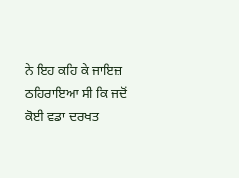ਨੇ ਇਹ ਕਹਿ ਕੇ ਜਾਇਜ਼ ਠਹਿਰਾਇਆ ਸੀ ਕਿ ਜਦੋਂ ਕੋਈ ਵਡਾ ਦਰਖਤ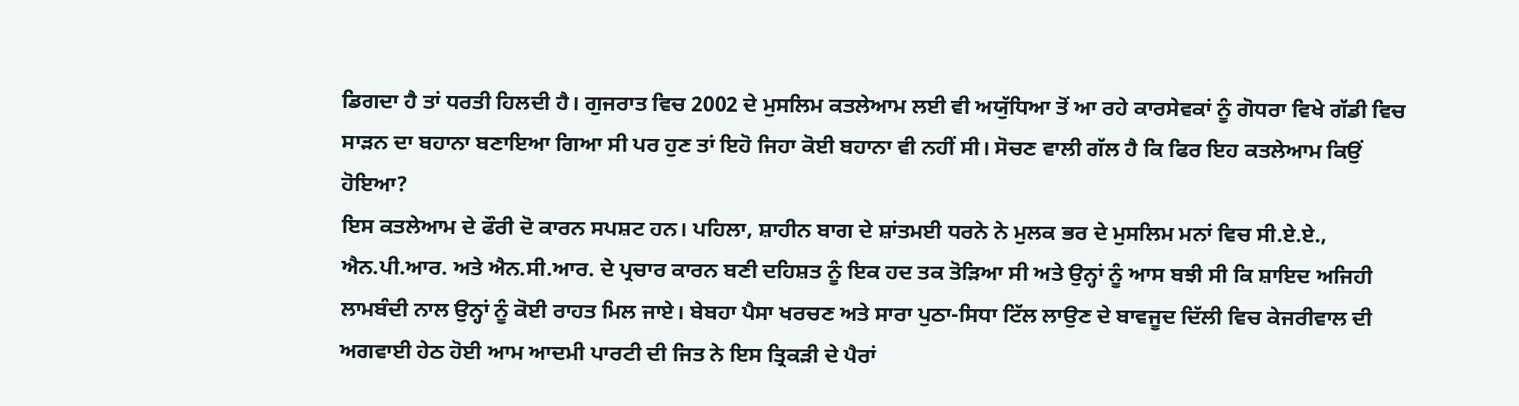ਡਿਗਦਾ ਹੈ ਤਾਂ ਧਰਤੀ ਹਿਲਦੀ ਹੈ। ਗੁਜਰਾਤ ਵਿਚ 2002 ਦੇ ਮੁਸਲਿਮ ਕਤਲੇਆਮ ਲਈ ਵੀ ਅਯੁੱਧਿਆ ਤੋਂ ਆ ਰਹੇ ਕਾਰਸੇਵਕਾਂ ਨੂੰ ਗੋਧਰਾ ਵਿਖੇ ਗੱਡੀ ਵਿਚ ਸਾੜਨ ਦਾ ਬਹਾਨਾ ਬਣਾਇਆ ਗਿਆ ਸੀ ਪਰ ਹੁਣ ਤਾਂ ਇਹੋ ਜਿਹਾ ਕੋਈ ਬਹਾਨਾ ਵੀ ਨਹੀਂ ਸੀ। ਸੋਚਣ ਵਾਲੀ ਗੱਲ ਹੈ ਕਿ ਫਿਰ ਇਹ ਕਤਲੇਆਮ ਕਿਉਂ ਹੋਇਆ?
ਇਸ ਕਤਲੇਆਮ ਦੇ ਫੌਰੀ ਦੋ ਕਾਰਨ ਸਪਸ਼ਟ ਹਨ। ਪਹਿਲਾ, ਸ਼ਾਹੀਨ ਬਾਗ ਦੇ ਸ਼ਾਂਤਮਈ ਧਰਨੇ ਨੇ ਮੁਲਕ ਭਰ ਦੇ ਮੁਸਲਿਮ ਮਨਾਂ ਵਿਚ ਸੀ.ਏ.ਏ., ਐਨ.ਪੀ.ਆਰ. ਅਤੇ ਐਨ.ਸੀ.ਆਰ. ਦੇ ਪ੍ਰਚਾਰ ਕਾਰਨ ਬਣੀ ਦਹਿਸ਼ਤ ਨੂੰ ਇਕ ਹਦ ਤਕ ਤੋੜਿਆ ਸੀ ਅਤੇ ਉਨ੍ਹਾਂ ਨੂੰ ਆਸ ਬਝੀ ਸੀ ਕਿ ਸ਼ਾਇਦ ਅਜਿਹੀ ਲਾਮਬੰਦੀ ਨਾਲ ਉਨ੍ਹਾਂ ਨੂੰ ਕੋਈ ਰਾਹਤ ਮਿਲ ਜਾਏ। ਬੇਬਹਾ ਪੈਸਾ ਖਰਚਣ ਅਤੇ ਸਾਰਾ ਪੁਠਾ-ਸਿਧਾ ਟਿੱਲ ਲਾਉਣ ਦੇ ਬਾਵਜੂਦ ਦਿੱਲੀ ਵਿਚ ਕੇਜਰੀਵਾਲ ਦੀ ਅਗਵਾਈ ਹੇਠ ਹੋਈ ਆਮ ਆਦਮੀ ਪਾਰਟੀ ਦੀ ਜਿਤ ਨੇ ਇਸ ਤ੍ਰਿਕੜੀ ਦੇ ਪੈਰਾਂ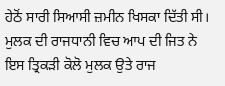ਹੇਠੋਂ ਸਾਰੀ ਸਿਆਸੀ ਜ਼ਮੀਨ ਖਿਸਕਾ ਦਿੱਤੀ ਸੀ। ਮੁਲਕ ਦੀ ਰਾਜਧਾਨੀ ਵਿਚ ਆਪ ਦੀ ਜਿਤ ਨੇ ਇਸ ਤ੍ਰਿਕੜੀ ਕੋਲੋ ਮੁਲਕ ਉਤੇ ਰਾਜ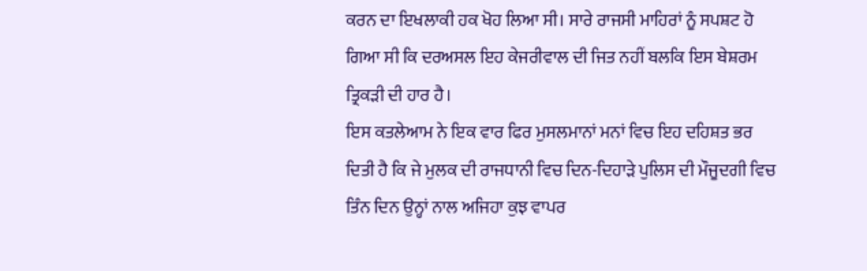ਕਰਨ ਦਾ ਇਖਲਾਕੀ ਹਕ ਖੋਹ ਲਿਆ ਸੀ। ਸਾਰੇ ਰਾਜਸੀ ਮਾਹਿਰਾਂ ਨੂੰ ਸਪਸ਼ਟ ਹੋ ਗਿਆ ਸੀ ਕਿ ਦਰਅਸਲ ਇਹ ਕੇਜਰੀਵਾਲ ਦੀ ਜਿਤ ਨਹੀਂ ਬਲਕਿ ਇਸ ਬੇਸ਼ਰਮ ਤ੍ਰਿਕੜੀ ਦੀ ਹਾਰ ਹੈ।
ਇਸ ਕਤਲੇਆਮ ਨੇ ਇਕ ਵਾਰ ਫਿਰ ਮੁਸਲਮਾਨਾਂ ਮਨਾਂ ਵਿਚ ਇਹ ਦਹਿਸ਼ਤ ਭਰ ਦਿਤੀ ਹੈ ਕਿ ਜੇ ਮੁਲਕ ਦੀ ਰਾਜਧਾਨੀ ਵਿਚ ਦਿਨ-ਦਿਹਾੜੇ ਪੁਲਿਸ ਦੀ ਮੌਜੂਦਗੀ ਵਿਚ ਤਿੰਨ ਦਿਨ ਉਨ੍ਹਾਂ ਨਾਲ ਅਜਿਹਾ ਕੁਝ ਵਾਪਰ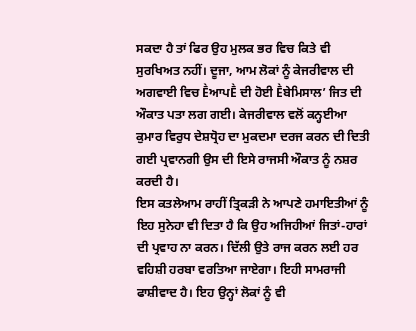ਸਕਦਾ ਹੈ ਤਾਂ ਫਿਰ ਉਹ ਮੁਲਕ ਭਰ ਵਿਚ ਕਿਤੇ ਵੀ ਸੁਰਖਿਅਤ ਨਹੀਂ। ਦੂਜਾ, ਆਮ ਲੋਕਾਂ ਨੂੰ ਕੇਜਰੀਵਾਲ ਦੀ ਅਗਵਾਈ ਵਿਚ ḔਆਪḔ ਦੀ ਹੋਈ Ḕਬੇਮਿਸਾਲ’ ਜਿਤ ਦੀ ਔਕਾਤ ਪਤਾ ਲਗ ਗਈ। ਕੇਜਰੀਵਾਲ ਵਲੋਂ ਕਨ੍ਹਈਆ ਕੁਮਾਰ ਵਿਰੁਧ ਦੇਸ਼ਧ੍ਰੋਹ ਦਾ ਮੁਕਦਮਾ ਦਰਜ ਕਰਨ ਦੀ ਦਿਤੀ ਗਈ ਪ੍ਰਵਾਨਗੀ ਉਸ ਦੀ ਇਸੇ ਰਾਜਸੀ ਔਕਾਤ ਨੂੰ ਨਸ਼ਰ ਕਰਦੀ ਹੈ।
ਇਸ ਕਤਲੇਆਮ ਰਾਹੀਂ ਤ੍ਰਿਕੜੀ ਨੇ ਆਪਣੇ ਹਮਾਇਤੀਆਂ ਨੂੰ ਇਹ ਸੁਨੇਹਾ ਵੀ ਦਿਤਾ ਹੈ ਕਿ ਉਹ ਅਜਿਹੀਆਂ ਜਿਤਾਂ-ਹਾਰਾਂ ਦੀ ਪ੍ਰਵਾਹ ਨਾ ਕਰਨ। ਦਿੱਲੀ ਉਤੇ ਰਾਜ ਕਰਨ ਲਈ ਹਰ ਵਹਿਸ਼ੀ ਹਰਬਾ ਵਰਤਿਆ ਜਾਏਗਾ। ਇਹੀ ਸਾਮਰਾਜੀ ਫਾਸ਼ੀਵਾਦ ਹੈ। ਇਹ ਉਨ੍ਹਾਂ ਲੋਕਾਂ ਨੂੰ ਵੀ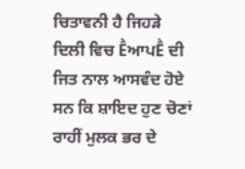ਚਿਤਾਵਨੀ ਹੈ ਜਿਹੜੇ ਦਿਲੀ ਵਿਚ ḔਆਪḔ ਦੀ ਜਿਤ ਨਾਲ ਆਸਵੰਦ ਹੋਏ ਸਨ ਕਿ ਸ਼ਾਇਦ ਹੁਣ ਚੋਣਾਂ ਰਾਹੀਂ ਮੁਲਕ ਭਰ ਦੇ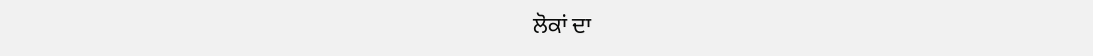ਲੋਕਾਂ ਦਾ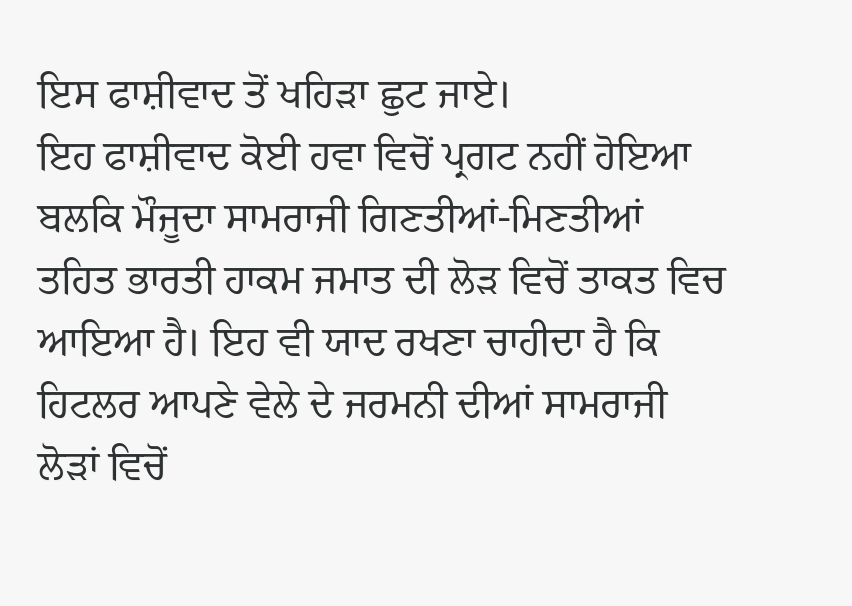ਇਸ ਫਾਸ਼ੀਵਾਦ ਤੋਂ ਖਹਿੜਾ ਛੁਟ ਜਾਏ।
ਇਹ ਫਾਸ਼ੀਵਾਦ ਕੋਈ ਹਵਾ ਵਿਚੋਂ ਪ੍ਰਗਟ ਨਹੀਂ ਹੋਇਆ ਬਲਕਿ ਮੌਜੂਦਾ ਸਾਮਰਾਜੀ ਗਿਣਤੀਆਂ-ਮਿਣਤੀਆਂ ਤਹਿਤ ਭਾਰਤੀ ਹਾਕਮ ਜਮਾਤ ਦੀ ਲੋੜ ਵਿਚੋਂ ਤਾਕਤ ਵਿਚ ਆਇਆ ਹੈ। ਇਹ ਵੀ ਯਾਦ ਰਖਣਾ ਚਾਹੀਦਾ ਹੈ ਕਿ ਹਿਟਲਰ ਆਪਣੇ ਵੇਲੇ ਦੇ ਜਰਮਨੀ ਦੀਆਂ ਸਾਮਰਾਜੀ ਲੋੜਾਂ ਵਿਚੋਂ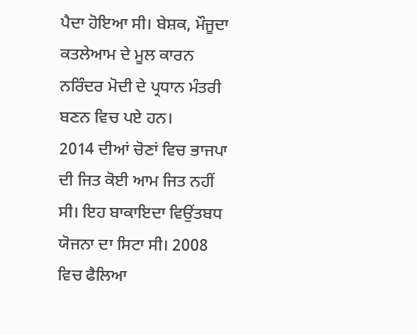ਪੈਦਾ ਹੋਇਆ ਸੀ। ਬੇਸ਼ਕ, ਮੌਜੂਦਾ ਕਤਲੇਆਮ ਦੇ ਮੂਲ ਕਾਰਨ ਨਰਿੰਦਰ ਮੋਦੀ ਦੇ ਪ੍ਰਧਾਨ ਮੰਤਰੀ ਬਣਨ ਵਿਚ ਪਏ ਹਨ।
2014 ਦੀਆਂ ਚੋਣਾਂ ਵਿਚ ਭਾਜਪਾ ਦੀ ਜਿਤ ਕੋਈ ਆਮ ਜਿਤ ਨਹੀਂ ਸੀ। ਇਹ ਬਾਕਾਇਦਾ ਵਿਉਂਤਬਧ ਯੋਜਨਾ ਦਾ ਸਿਟਾ ਸੀ। 2008 ਵਿਚ ਫੈਲਿਆ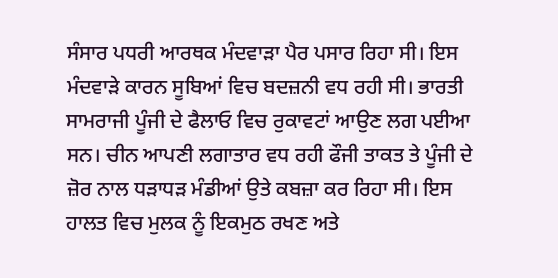ਸੰਸਾਰ ਪਧਰੀ ਆਰਥਕ ਮੰਦਵਾੜਾ ਪੈਰ ਪਸਾਰ ਰਿਹਾ ਸੀ। ਇਸ ਮੰਦਵਾੜੇ ਕਾਰਨ ਸੂਬਿਆਂ ਵਿਚ ਬਦਜ਼ਨੀ ਵਧ ਰਹੀ ਸੀ। ਭਾਰਤੀ ਸਾਮਰਾਜੀ ਪੂੰਜੀ ਦੇ ਫੈਲਾਓ ਵਿਚ ਰੁਕਾਵਟਾਂ ਆਉਣ ਲਗ ਪਈਆ ਸਨ। ਚੀਨ ਆਪਣੀ ਲਗਾਤਾਰ ਵਧ ਰਹੀ ਫੌਜੀ ਤਾਕਤ ਤੇ ਪੂੰਜੀ ਦੇ ਜ਼ੋਰ ਨਾਲ ਧੜਾਧੜ ਮੰਡੀਆਂ ਉਤੇ ਕਬਜ਼ਾ ਕਰ ਰਿਹਾ ਸੀ। ਇਸ ਹਾਲਤ ਵਿਚ ਮੁਲਕ ਨੂੰ ਇਕਮੁਠ ਰਖਣ ਅਤੇ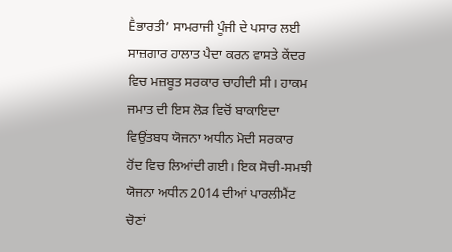Ḕਭਾਰਤੀ’ ਸਾਮਰਾਜੀ ਪੂੰਜੀ ਦੇ ਪਸਾਰ ਲਈ ਸਾਜ਼ਗਾਰ ਹਾਲਾਤ ਪੈਦਾ ਕਰਨ ਵਾਸਤੇ ਕੇਂਦਰ ਵਿਚ ਮਜ਼ਬੂਤ ਸਰਕਾਰ ਚਾਹੀਦੀ ਸੀ। ਹਾਕਮ ਜਮਾਤ ਦੀ ਇਸ ਲੋੜ ਵਿਚੋਂ ਬਾਕਾਇਦਾ ਵਿਉਂਤਬਧ ਯੋਜਨਾ ਅਧੀਨ ਮੋਦੀ ਸਰਕਾਰ ਹੋਂਦ ਵਿਚ ਲਿਆਂਦੀ ਗਈ। ਇਕ ਸੋਚੀ-ਸਮਝੀ ਯੋਜਨਾ ਅਧੀਨ 2014 ਦੀਆਂ ਪਾਰਲੀਮੈਂਟ ਚੋਣਾਂ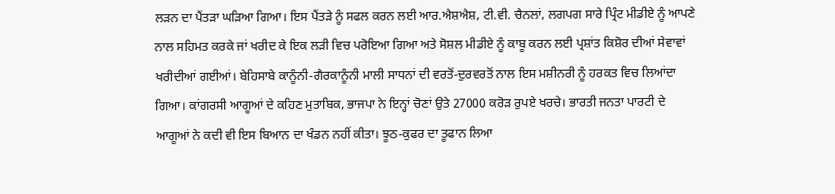ਲੜਨ ਦਾ ਪੈਂਤੜਾ ਘੜਿਆ ਗਿਆ। ਇਸ ਪੈਂਤੜੇ ਨੂੰ ਸਫਲ ਕਰਨ ਲਈ ਆਰ.ਐਸ਼ਐਸ਼, ਟੀ.ਵੀ. ਚੈਨਲਾਂ, ਲਗਪਗ ਸਾਰੇ ਪ੍ਰਿੰਟ ਮੀਡੀਏ ਨੂੰ ਆਪਣੇ ਨਾਲ ਸਹਿਮਤ ਕਰਕੇ ਜਾਂ ਖਰੀਦ ਕੇ ਇਕ ਲੜੀ ਵਿਚ ਪਰੋਇਆ ਗਿਆ ਅਤੇ ਸੋਸ਼ਲ ਮੀਡੀਏ ਨੂੰ ਕਾਬੂ ਕਰਨ ਲਈ ਪ੍ਰਸ਼ਾਂਤ ਕਿਸ਼ੋਰ ਦੀਆਂ ਸੇਵਾਵਾਂ ਖਰੀਦੀਆਂ ਗਈਆਂ। ਬੇਹਿਸਾਬੇ ਕਾਨੂੰਨੀ-ਗੈਰਕਾਨੂੰਨੀ ਮਾਲੀ ਸਾਧਨਾਂ ਦੀ ਵਰਤੋਂ-ਦੁਰਵਰਤੋਂ ਨਾਲ ਇਸ ਮਸ਼ੀਨਰੀ ਨੂੰ ਹਰਕਤ ਵਿਚ ਲਿਆਂਦਾ ਗਿਆ। ਕਾਂਗਰਸੀ ਆਗੂਆਂ ਦੇ ਕਹਿਣ ਮੁਤਾਬਿਕ, ਭਾਜਪਾ ਨੇ ਇਨ੍ਹਾਂ ਚੋਣਾਂ ਉਤੇ 27000 ਕਰੋੜ ਰੁਪਏ ਖਰਚੇ। ਭਾਰਤੀ ਜਨਤਾ ਪਾਰਟੀ ਦੇ ਆਗੂਆਂ ਨੇ ਕਦੀ ਵੀ ਇਸ ਬਿਆਨ ਦਾ ਖੰਡਨ ਨਹੀਂ ਕੀਤਾ। ਝੂਠ-ਕੁਫਰ ਦਾ ਤੂਫਾਨ ਲਿਆ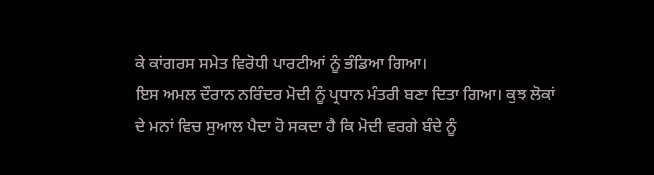ਕੇ ਕਾਂਗਰਸ ਸਮੇਤ ਵਿਰੋਧੀ ਪਾਰਟੀਆਂ ਨੂੰ ਭੰਡਿਆ ਗਿਆ।
ਇਸ ਅਮਲ ਦੌਰਾਨ ਨਰਿੰਦਰ ਮੋਦੀ ਨੂੰ ਪ੍ਰਧਾਨ ਮੰਤਰੀ ਬਣਾ ਦਿਤਾ ਗਿਆ। ਕੁਝ ਲੋਕਾਂ ਦੇ ਮਨਾਂ ਵਿਚ ਸੁਆਲ ਪੈਦਾ ਹੋ ਸਕਦਾ ਹੈ ਕਿ ਮੋਦੀ ਵਰਗੇ ਬੰਦੇ ਨੂੰ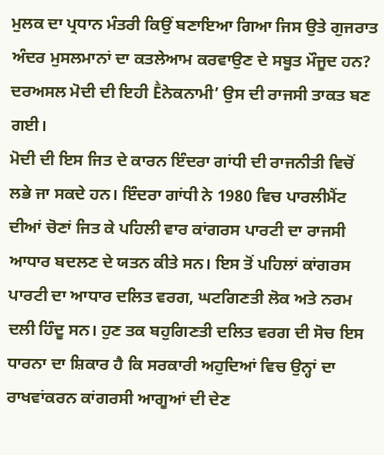ਮੁਲਕ ਦਾ ਪ੍ਰਧਾਨ ਮੰਤਰੀ ਕਿਉਂ ਬਣਾਇਆ ਗਿਆ ਜਿਸ ਉਤੇ ਗੁਜਰਾਤ ਅੰਦਰ ਮੁਸਲਮਾਨਾਂ ਦਾ ਕਤਲੇਆਮ ਕਰਵਾਉਣ ਦੇ ਸਬੂਤ ਮੌਜੂਦ ਹਨ? ਦਰਅਸਲ ਮੋਦੀ ਦੀ ਇਹੀ Ḕਨੇਕਨਾਮੀ’ ਉਸ ਦੀ ਰਾਜਸੀ ਤਾਕਤ ਬਣ ਗਈ।
ਮੋਦੀ ਦੀ ਇਸ ਜਿਤ ਦੇ ਕਾਰਨ ਇੰਦਰਾ ਗਾਂਧੀ ਦੀ ਰਾਜਨੀਤੀ ਵਿਚੋਂ ਲਭੇ ਜਾ ਸਕਦੇ ਹਨ। ਇੰਦਰਾ ਗਾਂਧੀ ਨੇ 1980 ਵਿਚ ਪਾਰਲੀਮੈਂਟ ਦੀਆਂ ਚੋਣਾਂ ਜਿਤ ਕੇ ਪਹਿਲੀ ਵਾਰ ਕਾਂਗਰਸ ਪਾਰਟੀ ਦਾ ਰਾਜਸੀ ਆਧਾਰ ਬਦਲਣ ਦੇ ਯਤਨ ਕੀਤੇ ਸਨ। ਇਸ ਤੋਂ ਪਹਿਲਾਂ ਕਾਂਗਰਸ ਪਾਰਟੀ ਦਾ ਆਧਾਰ ਦਲਿਤ ਵਰਗ, ਘਟਗਿਣਤੀ ਲੋਕ ਅਤੇ ਨਰਮ ਦਲੀ ਹਿੰਦੂ ਸਨ। ਹੁਣ ਤਕ ਬਹੁਗਿਣਤੀ ਦਲਿਤ ਵਰਗ ਦੀ ਸੋਚ ਇਸ ਧਾਰਨਾ ਦਾ ਸ਼ਿਕਾਰ ਹੈ ਕਿ ਸਰਕਾਰੀ ਅਹੁਦਿਆਂ ਵਿਚ ਉਨ੍ਹਾਂ ਦਾ ਰਾਖਵਾਂਕਰਨ ਕਾਂਗਰਸੀ ਆਗੂਆਂ ਦੀ ਦੇਣ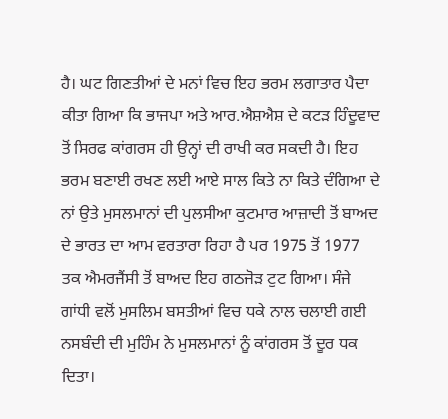ਹੈ। ਘਟ ਗਿਣਤੀਆਂ ਦੇ ਮਨਾਂ ਵਿਚ ਇਹ ਭਰਮ ਲਗਾਤਾਰ ਪੈਦਾ ਕੀਤਾ ਗਿਆ ਕਿ ਭਾਜਪਾ ਅਤੇ ਆਰ.ਐਸ਼ਐਸ਼ ਦੇ ਕਟੜ ਹਿੰਦੂਵਾਦ ਤੋਂ ਸਿਰਫ ਕਾਂਗਰਸ ਹੀ ਉਨ੍ਹਾਂ ਦੀ ਰਾਖੀ ਕਰ ਸਕਦੀ ਹੈ। ਇਹ ਭਰਮ ਬਣਾਈ ਰਖਣ ਲਈ ਆਏ ਸਾਲ ਕਿਤੇ ਨਾ ਕਿਤੇ ਦੰਗਿਆ ਦੇ ਨਾਂ ਉਤੇ ਮੁਸਲਮਾਨਾਂ ਦੀ ਪੁਲਸੀਆ ਕੁਟਮਾਰ ਆਜ਼ਾਦੀ ਤੋਂ ਬਾਅਦ ਦੇ ਭਾਰਤ ਦਾ ਆਮ ਵਰਤਾਰਾ ਰਿਹਾ ਹੈ ਪਰ 1975 ਤੋਂ 1977 ਤਕ ਐਮਰਜੈਂਸੀ ਤੋਂ ਬਾਅਦ ਇਹ ਗਠਜੋੜ ਟੁਟ ਗਿਆ। ਸੰਜੇ ਗਾਂਧੀ ਵਲੋਂ ਮੁਸਲਿਮ ਬਸਤੀਆਂ ਵਿਚ ਧਕੇ ਨਾਲ ਚਲਾਈ ਗਈ ਨਸਬੰਦੀ ਦੀ ਮੁਹਿੰਮ ਨੇ ਮੁਸਲਮਾਨਾਂ ਨੂੰ ਕਾਂਗਰਸ ਤੋਂ ਦੂਰ ਧਕ ਦਿਤਾ।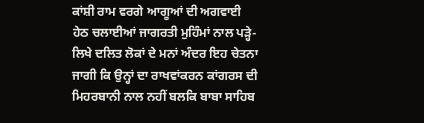ਕਾਂਸ਼ੀ ਰਾਮ ਵਰਗੇ ਆਗੂਆਂ ਦੀ ਅਗਵਾਈ ਹੇਠ ਚਲਾਈਆਂ ਜਾਗਰਤੀ ਮੁਹਿੰਮਾਂ ਨਾਲ ਪੜ੍ਹੇ-ਲਿਖੇ ਦਲਿਤ ਲੋਕਾਂ ਦੇ ਮਨਾਂ ਅੰਦਰ ਇਹ ਚੇਤਨਾ ਜਾਗੀ ਕਿ ਉਨ੍ਹਾਂ ਦਾ ਰਾਖਵਾਂਕਰਨ ਕਾਂਗਰਸ ਦੀ ਮਿਹਰਬਾਨੀ ਨਾਲ ਨਹੀਂ ਬਲਕਿ ਬਾਬਾ ਸਾਹਿਬ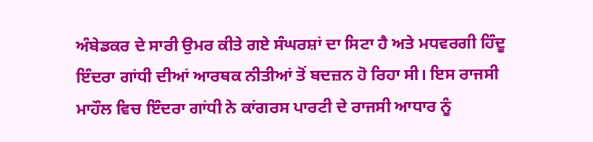ਅੰਬੇਡਕਰ ਦੇ ਸਾਰੀ ਉਮਰ ਕੀਤੇ ਗਏ ਸੰਘਰਸ਼ਾਂ ਦਾ ਸਿਟਾ ਹੈ ਅਤੇ ਮਧਵਰਗੀ ਹਿੰਦੂ ਇੰਦਰਾ ਗਾਂਧੀ ਦੀਆਂ ਆਰਥਕ ਨੀਤੀਆਂ ਤੋਂ ਬਦਜ਼ਨ ਹੋ ਰਿਹਾ ਸੀ। ਇਸ ਰਾਜਸੀ ਮਾਹੌਲ ਵਿਚ ਇੰਦਰਾ ਗਾਂਧੀ ਨੇ ਕਾਂਗਰਸ ਪਾਰਟੀ ਦੇ ਰਾਜਸੀ ਆਧਾਰ ਨੂੰ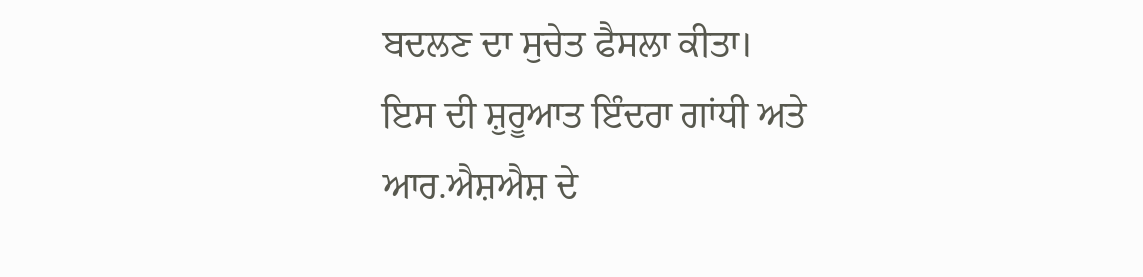ਬਦਲਣ ਦਾ ਸੁਚੇਤ ਫੈਸਲਾ ਕੀਤਾ।
ਇਸ ਦੀ ਸ਼ੁਰੂਆਤ ਇੰਦਰਾ ਗਾਂਧੀ ਅਤੇ ਆਰ.ਐਸ਼ਐਸ਼ ਦੇ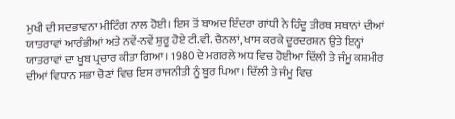ਮੁਖੀ ਦੀ ਸਦਭਾਵਨਾ ਮੀਟਿੰਗ ਨਾਲ ਹੋਈ। ਇਸ ਤੋਂ ਬਾਅਦ ਇੰਦਰਾ ਗਾਂਧੀ ਨੇ ਹਿੰਦੂ ਤੀਰਥ ਸਥਾਨਾਂ ਦੀਆਂ ਯਾਤਰਾਵਾਂ ਆਰੰਭੀਆਂ ਅਤੇ ਨਵੇਂ-ਨਵੇਂ ਸ਼ੁਰੂ ਹੋਏ ਟੀ.ਵੀ. ਚੈਨਲਾਂ, ਖਾਸ ਕਰਕੇ ਦੂਰਦਰਸ਼ਨ ਉਤੇ ਇਨ੍ਹਾਂ ਯਾਤਰਾਵਾਂ ਦਾ ਖੂਬ ਪ੍ਰਚਾਰ ਕੀਤਾ ਗਿਆ। 1980 ਦੇ ਮਗਰਲੇ ਅਧ ਵਿਚ ਹੋਈਆ ਦਿੱਲੀ ਤੇ ਜੰਮੂ ਕਸ਼ਮੀਰ ਦੀਆਂ ਵਿਧਾਨ ਸਭਾ ਚੋਣਾਂ ਵਿਚ ਇਸ ਰਾਜਨੀਤੀ ਨੂੰ ਬੂਰ ਪਿਆ। ਦਿੱਲੀ ਤੇ ਜੰਮੂ ਵਿਚ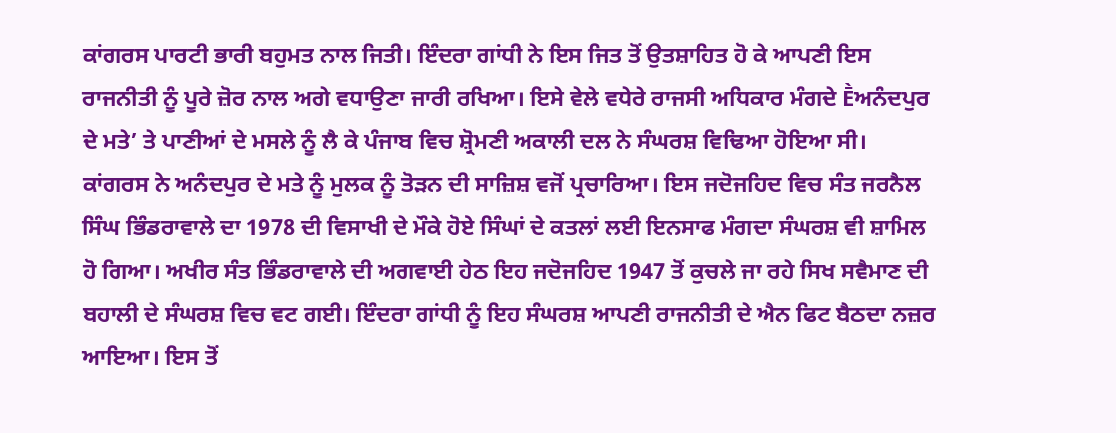ਕਾਂਗਰਸ ਪਾਰਟੀ ਭਾਰੀ ਬਹੁਮਤ ਨਾਲ ਜਿਤੀ। ਇੰਦਰਾ ਗਾਂਧੀ ਨੇ ਇਸ ਜਿਤ ਤੋਂ ਉਤਸ਼ਾਹਿਤ ਹੋ ਕੇ ਆਪਣੀ ਇਸ ਰਾਜਨੀਤੀ ਨੂੰ ਪੂਰੇ ਜ਼ੋਰ ਨਾਲ ਅਗੇ ਵਧਾਉਣਾ ਜਾਰੀ ਰਖਿਆ। ਇਸੇ ਵੇਲੇ ਵਧੇਰੇ ਰਾਜਸੀ ਅਧਿਕਾਰ ਮੰਗਦੇ Ḕਅਨੰਦਪੁਰ ਦੇ ਮਤੇ’ ਤੇ ਪਾਣੀਆਂ ਦੇ ਮਸਲੇ ਨੂੰ ਲੈ ਕੇ ਪੰਜਾਬ ਵਿਚ ਸ਼੍ਰੋਮਣੀ ਅਕਾਲੀ ਦਲ ਨੇ ਸੰਘਰਸ਼ ਵਿਢਿਆ ਹੋਇਆ ਸੀ। ਕਾਂਗਰਸ ਨੇ ਅਨੰਦਪੁਰ ਦੇ ਮਤੇ ਨੂੰ ਮੁਲਕ ਨੂੰ ਤੋੜਨ ਦੀ ਸਾਜ਼ਿਸ਼ ਵਜੋਂ ਪ੍ਰਚਾਰਿਆ। ਇਸ ਜਦੋਜਹਿਦ ਵਿਚ ਸੰਤ ਜਰਨੈਲ ਸਿੰਘ ਭਿੰਡਰਾਵਾਲੇ ਦਾ 1978 ਦੀ ਵਿਸਾਖੀ ਦੇ ਮੌਕੇ ਹੋਏ ਸਿੰਘਾਂ ਦੇ ਕਤਲਾਂ ਲਈ ਇਨਸਾਫ ਮੰਗਦਾ ਸੰਘਰਸ਼ ਵੀ ਸ਼ਾਮਿਲ ਹੋ ਗਿਆ। ਅਖੀਰ ਸੰਤ ਭਿੰਡਰਾਵਾਲੇ ਦੀ ਅਗਵਾਈ ਹੇਠ ਇਹ ਜਦੋਜਹਿਦ 1947 ਤੋਂ ਕੁਚਲੇ ਜਾ ਰਹੇ ਸਿਖ ਸਵੈਮਾਣ ਦੀ ਬਹਾਲੀ ਦੇ ਸੰਘਰਸ਼ ਵਿਚ ਵਟ ਗਈ। ਇੰਦਰਾ ਗਾਂਧੀ ਨੂੰ ਇਹ ਸੰਘਰਸ਼ ਆਪਣੀ ਰਾਜਨੀਤੀ ਦੇ ਐਨ ਫਿਟ ਬੈਠਦਾ ਨਜ਼ਰ ਆਇਆ। ਇਸ ਤੋਂ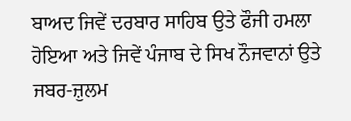ਬਾਅਦ ਜਿਵੇਂ ਦਰਬਾਰ ਸਾਹਿਬ ਉਤੇ ਫੌਜੀ ਹਮਲਾ ਹੋਇਆ ਅਤੇ ਜਿਵੇਂ ਪੰਜਾਬ ਦੇ ਸਿਖ ਨੌਜਵਾਨਾਂ ਉਤੇ ਜਬਰ-ਜ਼ੁਲਮ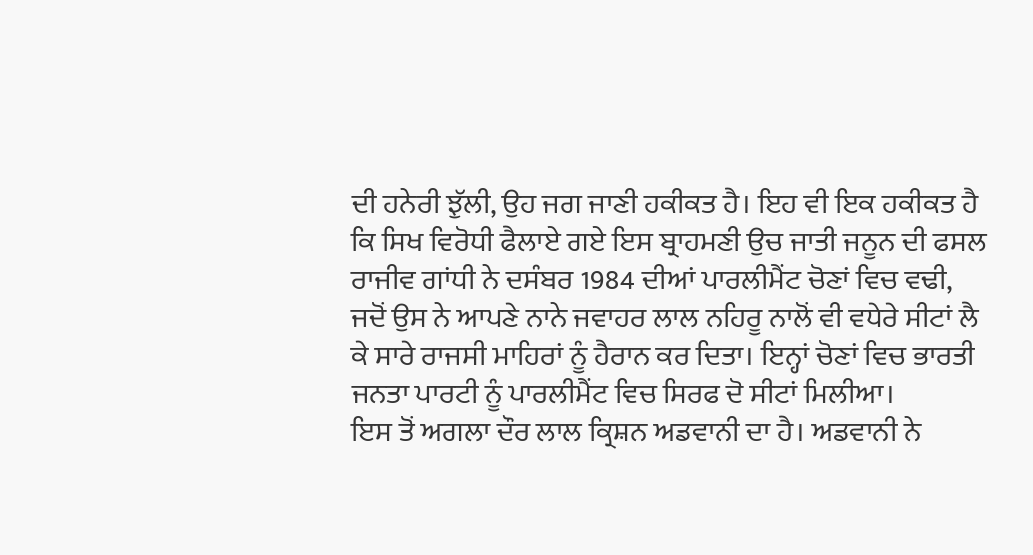ਦੀ ਹਨੇਰੀ ਝੁੱਲੀ, ਉਹ ਜਗ ਜਾਣੀ ਹਕੀਕਤ ਹੈ। ਇਹ ਵੀ ਇਕ ਹਕੀਕਤ ਹੈ ਕਿ ਸਿਖ ਵਿਰੋਧੀ ਫੈਲਾਏ ਗਏ ਇਸ ਬ੍ਰਾਹਮਣੀ ਉਚ ਜਾਤੀ ਜਨੂਨ ਦੀ ਫਸਲ ਰਾਜੀਵ ਗਾਂਧੀ ਨੇ ਦਸੰਬਰ 1984 ਦੀਆਂ ਪਾਰਲੀਮੈਂਟ ਚੋਣਾਂ ਵਿਚ ਵਢੀ, ਜਦੋਂ ਉਸ ਨੇ ਆਪਣੇ ਨਾਨੇ ਜਵਾਹਰ ਲਾਲ ਨਹਿਰੂ ਨਾਲੋਂ ਵੀ ਵਧੇਰੇ ਸੀਟਾਂ ਲੈ ਕੇ ਸਾਰੇ ਰਾਜਸੀ ਮਾਹਿਰਾਂ ਨੂੰ ਹੈਰਾਨ ਕਰ ਦਿਤਾ। ਇਨ੍ਹਾਂ ਚੋਣਾਂ ਵਿਚ ਭਾਰਤੀ ਜਨਤਾ ਪਾਰਟੀ ਨੂੰ ਪਾਰਲੀਮੈਂਟ ਵਿਚ ਸਿਰਫ ਦੋ ਸੀਟਾਂ ਮਿਲੀਆ।
ਇਸ ਤੋਂ ਅਗਲਾ ਦੌਰ ਲਾਲ ਕ੍ਰਿਸ਼ਨ ਅਡਵਾਨੀ ਦਾ ਹੈ। ਅਡਵਾਨੀ ਨੇ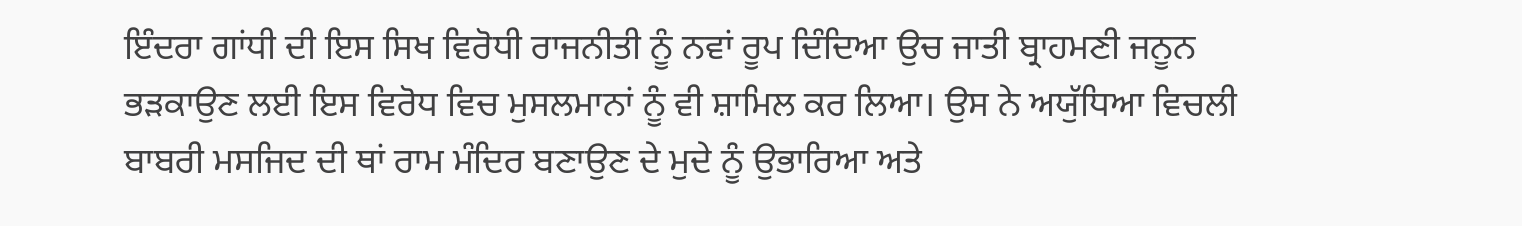ਇੰਦਰਾ ਗਾਂਧੀ ਦੀ ਇਸ ਸਿਖ ਵਿਰੋਧੀ ਰਾਜਨੀਤੀ ਨੂੰ ਨਵਾਂ ਰੂਪ ਦਿੰਦਿਆ ਉਚ ਜਾਤੀ ਬ੍ਰਾਹਮਣੀ ਜਨੂਨ ਭੜਕਾਉਣ ਲਈ ਇਸ ਵਿਰੋਧ ਵਿਚ ਮੁਸਲਮਾਨਾਂ ਨੂੰ ਵੀ ਸ਼ਾਮਿਲ ਕਰ ਲਿਆ। ਉਸ ਨੇ ਅਯੁੱਧਿਆ ਵਿਚਲੀ ਬਾਬਰੀ ਮਸਜਿਦ ਦੀ ਥਾਂ ਰਾਮ ਮੰਦਿਰ ਬਣਾਉਣ ਦੇ ਮੁਦੇ ਨੂੰ ਉਭਾਰਿਆ ਅਤੇ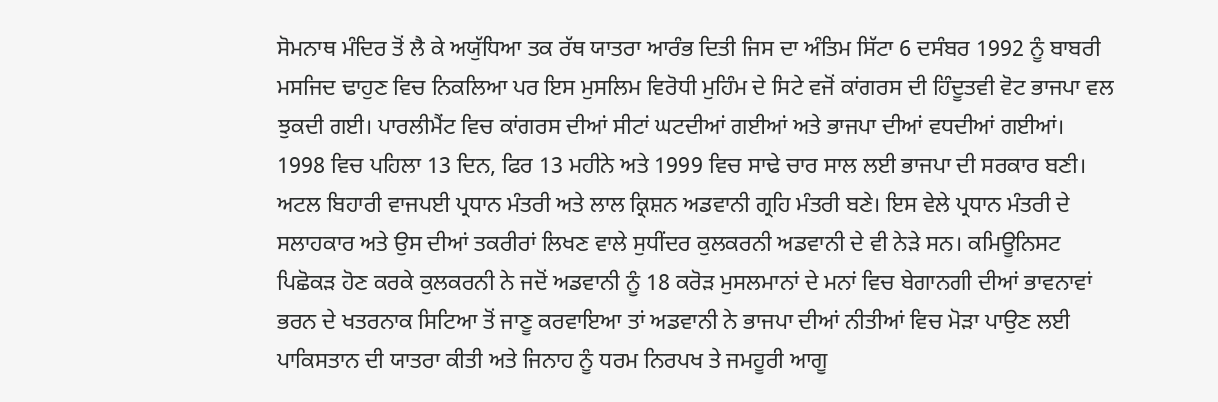ਸੋਮਨਾਥ ਮੰਦਿਰ ਤੋਂ ਲੈ ਕੇ ਅਯੁੱਧਿਆ ਤਕ ਰੱਥ ਯਾਤਰਾ ਆਰੰਭ ਦਿਤੀ ਜਿਸ ਦਾ ਅੰਤਿਮ ਸਿੱਟਾ 6 ਦਸੰਬਰ 1992 ਨੂੰ ਬਾਬਰੀ ਮਸਜਿਦ ਢਾਹੁਣ ਵਿਚ ਨਿਕਲਿਆ ਪਰ ਇਸ ਮੁਸਲਿਮ ਵਿਰੋਧੀ ਮੁਹਿੰਮ ਦੇ ਸਿਟੇ ਵਜੋਂ ਕਾਂਗਰਸ ਦੀ ਹਿੰਦੂਤਵੀ ਵੋਟ ਭਾਜਪਾ ਵਲ ਝੁਕਦੀ ਗਈ। ਪਾਰਲੀਮੈਂਟ ਵਿਚ ਕਾਂਗਰਸ ਦੀਆਂ ਸੀਟਾਂ ਘਟਦੀਆਂ ਗਈਆਂ ਅਤੇ ਭਾਜਪਾ ਦੀਆਂ ਵਧਦੀਆਂ ਗਈਆਂ। 1998 ਵਿਚ ਪਹਿਲਾ 13 ਦਿਨ, ਫਿਰ 13 ਮਹੀਨੇ ਅਤੇ 1999 ਵਿਚ ਸਾਢੇ ਚਾਰ ਸਾਲ ਲਈ ਭਾਜਪਾ ਦੀ ਸਰਕਾਰ ਬਣੀ। ਅਟਲ ਬਿਹਾਰੀ ਵਾਜਪਈ ਪ੍ਰਧਾਨ ਮੰਤਰੀ ਅਤੇ ਲਾਲ ਕ੍ਰਿਸ਼ਨ ਅਡਵਾਨੀ ਗ੍ਰਹਿ ਮੰਤਰੀ ਬਣੇ। ਇਸ ਵੇਲੇ ਪ੍ਰਧਾਨ ਮੰਤਰੀ ਦੇ ਸਲਾਹਕਾਰ ਅਤੇ ਉਸ ਦੀਆਂ ਤਕਰੀਰਾਂ ਲਿਖਣ ਵਾਲੇ ਸੁਧੀਂਦਰ ਕੁਲਕਰਨੀ ਅਡਵਾਨੀ ਦੇ ਵੀ ਨੇੜੇ ਸਨ। ਕਮਿਊਨਿਸਟ ਪਿਛੋਕੜ ਹੋਣ ਕਰਕੇ ਕੁਲਕਰਨੀ ਨੇ ਜਦੋਂ ਅਡਵਾਨੀ ਨੂੰ 18 ਕਰੋੜ ਮੁਸਲਮਾਨਾਂ ਦੇ ਮਨਾਂ ਵਿਚ ਬੇਗਾਨਗੀ ਦੀਆਂ ਭਾਵਨਾਵਾਂ ਭਰਨ ਦੇ ਖਤਰਨਾਕ ਸਿਟਿਆ ਤੋਂ ਜਾਣੂ ਕਰਵਾਇਆ ਤਾਂ ਅਡਵਾਨੀ ਨੇ ਭਾਜਪਾ ਦੀਆਂ ਨੀਤੀਆਂ ਵਿਚ ਮੋੜਾ ਪਾਉਣ ਲਈ ਪਾਕਿਸਤਾਨ ਦੀ ਯਾਤਰਾ ਕੀਤੀ ਅਤੇ ਜਿਨਾਹ ਨੂੰ ਧਰਮ ਨਿਰਪਖ ਤੇ ਜਮਹੂਰੀ ਆਗੂ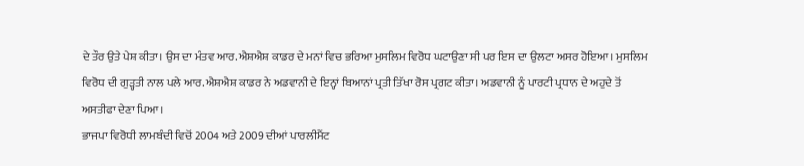ਦੇ ਤੌਰ ਉਤੇ ਪੇਸ਼ ਕੀਤਾ। ਉਸ ਦਾ ਮੰਤਵ ਆਰ.ਐਸ਼ਐਸ਼ ਕਾਡਰ ਦੇ ਮਨਾਂ ਵਿਚ ਭਰਿਆ ਮੁਸਲਿਮ ਵਿਰੋਧ ਘਟਾਉਣਾ ਸੀ ਪਰ ਇਸ ਦਾ ਉਲਟਾ ਅਸਰ ਹੋਇਆ। ਮੁਸਲਿਮ ਵਿਰੋਧ ਦੀ ਗੁੜ੍ਹਤੀ ਨਾਲ ਪਲੇ ਆਰ.ਐਸ਼ਐਸ਼ ਕਾਡਰ ਨੇ ਅਡਵਾਨੀ ਦੇ ਇਨ੍ਹਾਂ ਬਿਆਨਾਂ ਪ੍ਰਤੀ ਤਿੱਖਾ ਰੋਸ ਪ੍ਰਗਟ ਕੀਤਾ। ਅਡਵਾਨੀ ਨੂੰ ਪਾਰਟੀ ਪ੍ਰਧਾਨ ਦੇ ਅਹੁਦੇ ਤੋਂ ਅਸਤੀਫਾ ਦੇਣਾ ਪਿਆ।
ਭਾਜਪਾ ਵਿਰੋਧੀ ਲਾਮਬੰਦੀ ਵਿਚੋਂ 2004 ਅਤੇ 2009 ਦੀਆਂ ਪਾਰਲੀਮੈਂਟ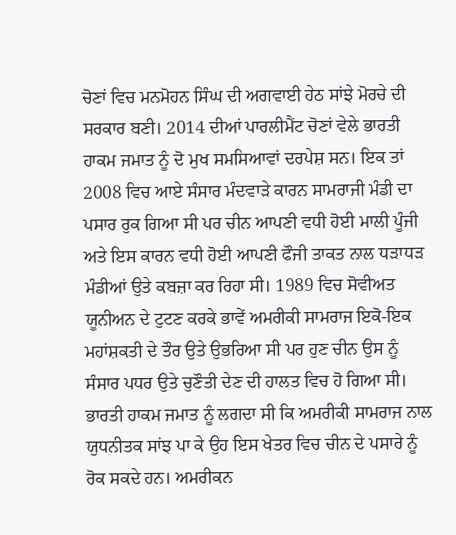ਚੋਣਾਂ ਵਿਚ ਮਨਮੋਹਨ ਸਿੰਘ ਦੀ ਅਗਵਾਈ ਹੇਠ ਸਾਂਝੇ ਮੋਰਚੇ ਦੀ ਸਰਕਾਰ ਬਣੀ। 2014 ਦੀਆਂ ਪਾਰਲੀਮੈਂਟ ਚੋਣਾਂ ਵੇਲੇ ਭਾਰਤੀ ਹਾਕਮ ਜਮਾਤ ਨੂੰ ਦੋ ਮੁਖ ਸਮਸਿਆਵਾਂ ਦਰਪੇਸ਼ ਸਨ। ਇਕ ਤਾਂ 2008 ਵਿਚ ਆਏ ਸੰਸਾਰ ਮੰਦਵਾੜੇ ਕਾਰਨ ਸਾਮਰਾਜੀ ਮੰਡੀ ਦਾ ਪਸਾਰ ਰੁਕ ਗਿਆ ਸੀ ਪਰ ਚੀਨ ਆਪਣੀ ਵਧੀ ਹੋਈ ਮਾਲੀ ਪੂੰਜੀ ਅਤੇ ਇਸ ਕਾਰਨ ਵਧੀ ਹੋਈ ਆਪਣੀ ਫੌਜੀ ਤਾਕਤ ਨਾਲ ਧੜਾਧੜ ਮੰਡੀਆਂ ਉਤੇ ਕਬਜ਼ਾ ਕਰ ਰਿਹਾ ਸੀ। 1989 ਵਿਚ ਸੋਵੀਅਤ ਯੂਨੀਅਨ ਦੇ ਟੁਟਣ ਕਰਕੇ ਭਾਵੇਂ ਅਮਰੀਕੀ ਸਾਮਰਾਜ ਇਕੋ-ਇਕ ਮਹਾਂਸ਼ਕਤੀ ਦੇ ਤੌਰ ਉਤੇ ਉਭਰਿਆ ਸੀ ਪਰ ਹੁਣ ਚੀਨ ਉਸ ਨੂੰ ਸੰਸਾਰ ਪਧਰ ਉਤੇ ਚੁਣੌਤੀ ਦੇਣ ਦੀ ਹਾਲਤ ਵਿਚ ਹੋ ਗਿਆ ਸੀ। ਭਾਰਤੀ ਹਾਕਮ ਜਮਾਤ ਨੂੰ ਲਗਦਾ ਸੀ ਕਿ ਅਮਰੀਕੀ ਸਾਮਰਾਜ ਨਾਲ ਯੁਧਨੀਤਕ ਸਾਂਝ ਪਾ ਕੇ ਉਹ ਇਸ ਖੇਤਰ ਵਿਚ ਚੀਨ ਦੇ ਪਸਾਰੇ ਨੂੰ ਰੋਕ ਸਕਦੇ ਹਨ। ਅਮਰੀਕਨ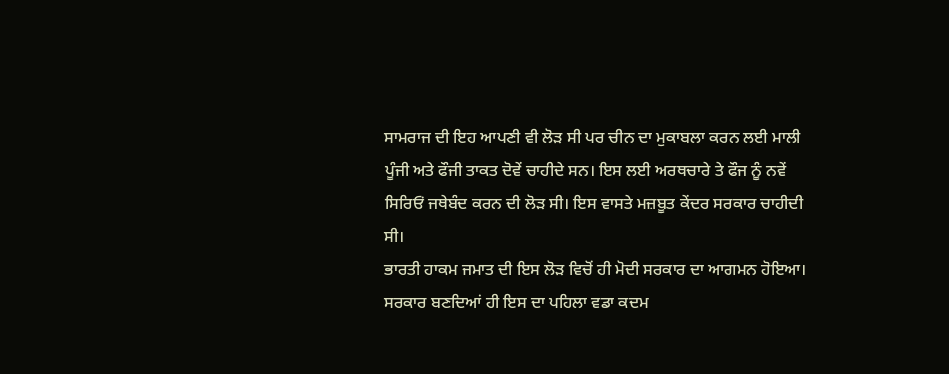ਸਾਮਰਾਜ ਦੀ ਇਹ ਆਪਣੀ ਵੀ ਲੋੜ ਸੀ ਪਰ ਚੀਨ ਦਾ ਮੁਕਾਬਲਾ ਕਰਨ ਲਈ ਮਾਲੀ ਪੂੰਜੀ ਅਤੇ ਫੌਜੀ ਤਾਕਤ ਦੋਵੇਂ ਚਾਹੀਦੇ ਸਨ। ਇਸ ਲਈ ਅਰਥਚਾਰੇ ਤੇ ਫੌਜ ਨੂੰ ਨਵੇਂ ਸਿਰਿਓਂ ਜਥੇਬੰਦ ਕਰਨ ਦੀ ਲੋੜ ਸੀ। ਇਸ ਵਾਸਤੇ ਮਜ਼ਬੂਤ ਕੇਂਦਰ ਸਰਕਾਰ ਚਾਹੀਦੀ ਸੀ।
ਭਾਰਤੀ ਹਾਕਮ ਜਮਾਤ ਦੀ ਇਸ ਲੋੜ ਵਿਚੋਂ ਹੀ ਮੋਦੀ ਸਰਕਾਰ ਦਾ ਆਗਮਨ ਹੋਇਆ। ਸਰਕਾਰ ਬਣਦਿਆਂ ਹੀ ਇਸ ਦਾ ਪਹਿਲਾ ਵਡਾ ਕਦਮ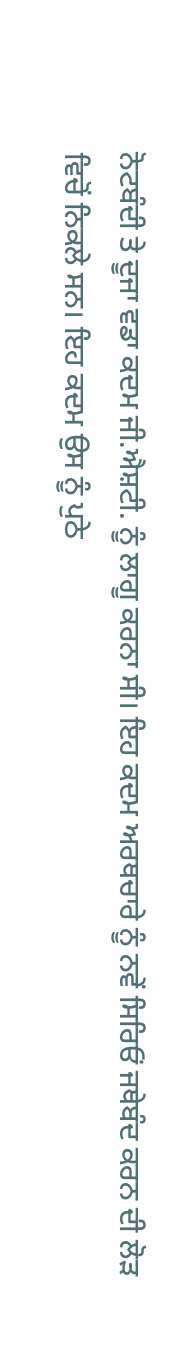ਨੋਟਬੰਦੀ ਤੇ ਦੂਜਾ ਵਡਾ ਕਦਮ ਜੀ.ਐਸ਼ਟੀ. ਨੂੰ ਲਾਗੂ ਕਰਨਾ ਸੀ। ਇਹ ਕਦਮ ਅਰਥਚਾਰੇ ਨੂੰ ਨਵੇਂ ਸਿਰਿਓਂ ਜਥੇਬੰਦ ਕਰਨ ਦੀ ਲੋੜ ਵਿਚੋਂ ਨਿਕਲੇ ਸਨ। ਇਹ ਕਦਮ ਉਸ ਨੂੰ ਪੁਠੇ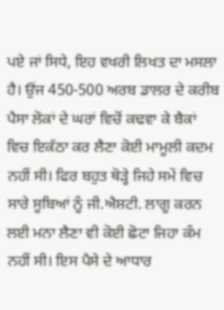ਪਏ ਜਾਂ ਸਿਧੇ, ਇਹ ਵਖਰੀ ਲਿਖਤ ਦਾ ਮਸਲਾ ਹੈ। ਉਂਜ 450-500 ਅਰਬ ਡਾਲਰ ਦੇ ਕਰੀਬ ਪੈਸਾ ਲੋਕਾਂ ਦੇ ਘਰਾਂ ਵਿਚੋਂ ਕਢਵਾ ਕੇ ਬੈਕਾਂ ਵਿਚ ਇਕੱਠਾ ਕਰ ਲੈਣਾ ਕੋਈ ਮਾਮੂਲੀ ਕਦਮ ਨਹੀਂ ਸੀ। ਫਿਰ ਬਹੁਤ ਥੋੜ੍ਹੇ ਜਿਹੇ ਸਮੇਂ ਵਿਚ ਸਾਰੇ ਸੂਬਿਆਂ ਨੂੰ ਜੀ.ਐਸ਼ਟੀ. ਲਾਗੂ ਕਰਨ ਲਈ ਮਨਾ ਲੈਣਾ ਵੀ ਕੋਈ ਛੋਟਾ ਜਿਹਾ ਕੰਮ ਨਹੀਂ ਸੀ। ਇਸ ਪੈਸੇ ਦੇ ਆਧਾਰ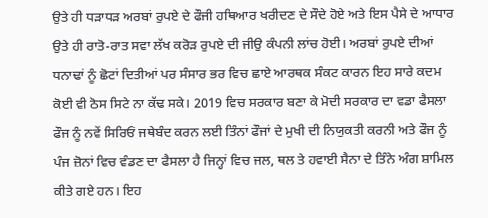ਉਤੇ ਹੀ ਧੜਾਧੜ ਅਰਬਾਂ ਰੁਪਏ ਦੇ ਫੌਜੀ ਹਥਿਆਰ ਖਰੀਦਣ ਦੇ ਸੌਦੇ ਹੋਏ ਅਤੇ ਇਸ ਪੈਸੇ ਦੇ ਆਧਾਰ ਉਤੇ ਹੀ ਰਾਤੋ-ਰਾਤ ਸਵਾ ਲੱਖ ਕਰੋੜ ਰੁਪਏ ਦੀ ਜੀਉ ਕੰਪਨੀ ਲਾਂਚ ਹੋਈ। ਅਰਬਾਂ ਰੁਪਏ ਦੀਆਂ ਧਨਾਢਾਂ ਨੂੰ ਛੋਟਾਂ ਦਿਤੀਆਂ ਪਰ ਸੰਸਾਰ ਭਰ ਵਿਚ ਛਾਏ ਆਰਥਕ ਸੰਕਟ ਕਾਰਨ ਇਹ ਸਾਰੇ ਕਦਮ ਕੋਈ ਵੀ ਠੋਸ ਸਿਟੇ ਨਾ ਕੱਢ ਸਕੇ। 2019 ਵਿਚ ਸਰਕਾਰ ਬਣਾ ਕੇ ਮੋਦੀ ਸਰਕਾਰ ਦਾ ਵਡਾ ਫੈਸਲਾ ਫੌਜ ਨੂੰ ਨਵੇਂ ਸਿਰਿਓਂ ਜਥੇਬੰਦ ਕਰਨ ਲਈ ਤਿੰਨਾਂ ਫੌਜਾਂ ਦੇ ਮੁਖੀ ਦੀ ਨਿਯੁਕਤੀ ਕਰਨੀ ਅਤੇ ਫੌਜ ਨੂੰ ਪੰਜ ਜ਼ੋਨਾਂ ਵਿਚ ਵੰਡਣ ਦਾ ਫੈਸਲਾ ਹੈ ਜਿਨ੍ਹਾਂ ਵਿਚ ਜਲ, ਥਲ ਤੇ ਹਵਾਈ ਸੈਨਾ ਦੇ ਤਿੰਨੇ ਅੰਗ ਸ਼ਾਮਿਲ ਕੀਤੇ ਗਏ ਹਨ। ਇਹ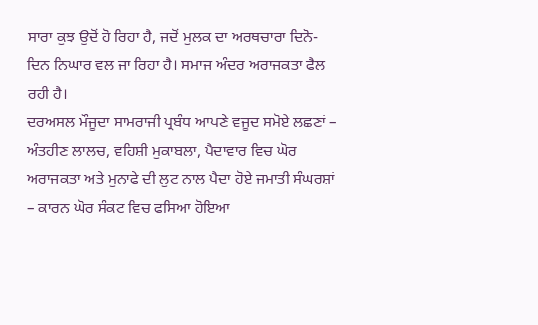ਸਾਰਾ ਕੁਝ ਉਦੋਂ ਹੋ ਰਿਹਾ ਹੈ, ਜਦੋਂ ਮੁਲਕ ਦਾ ਅਰਥਚਾਰਾ ਦਿਨੋ-ਦਿਨ ਨਿਘਾਰ ਵਲ ਜਾ ਰਿਹਾ ਹੈ। ਸਮਾਜ ਅੰਦਰ ਅਰਾਜਕਤਾ ਫੈਲ ਰਹੀ ਹੈ।
ਦਰਅਸਲ ਮੌਜੂਦਾ ਸਾਮਰਾਜੀ ਪ੍ਰਬੰਧ ਆਪਣੇ ਵਜੂਦ ਸਮੋਏ ਲਛਣਾਂ – ਅੰਤਹੀਣ ਲਾਲਚ, ਵਹਿਸ਼ੀ ਮੁਕਾਬਲਾ, ਪੈਦਾਵਾਰ ਵਿਚ ਘੋਰ ਅਰਾਜਕਤਾ ਅਤੇ ਮੁਨਾਫੇ ਦੀ ਲੁਟ ਨਾਲ ਪੈਦਾ ਹੋਏ ਜਮਾਤੀ ਸੰਘਰਸ਼ਾਂ – ਕਾਰਨ ਘੋਰ ਸੰਕਟ ਵਿਚ ਫਸਿਆ ਹੋਇਆ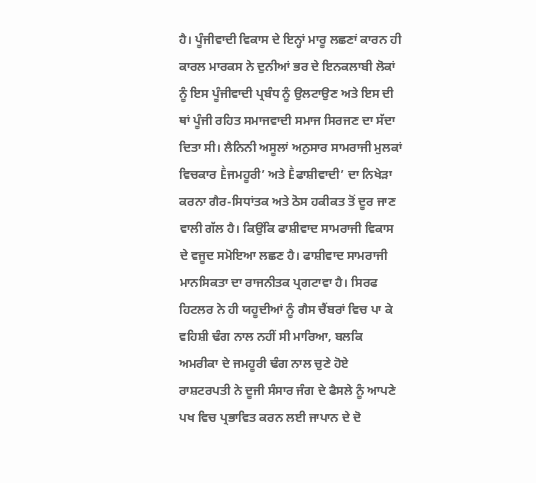ਹੈ। ਪੂੰਜੀਵਾਦੀ ਵਿਕਾਸ ਦੇ ਇਨ੍ਹਾਂ ਮਾਰੂ ਲਛਣਾਂ ਕਾਰਨ ਹੀ ਕਾਰਲ ਮਾਰਕਸ ਨੇ ਦੁਨੀਆਂ ਭਰ ਦੇ ਇਨਕਲਾਬੀ ਲੋਕਾਂ ਨੂੰ ਇਸ ਪੂੰਜੀਵਾਦੀ ਪ੍ਰਬੰਧ ਨੂੰ ਉਲਟਾਉਣ ਅਤੇ ਇਸ ਦੀ ਥਾਂ ਪੂੰਜੀ ਰਹਿਤ ਸਮਾਜਵਾਦੀ ਸਮਾਜ ਸਿਰਜਣ ਦਾ ਸੱਦਾ ਦਿਤਾ ਸੀ। ਲੈਨਿਨੀ ਅਸੂਲਾਂ ਅਨੁਸਾਰ ਸਾਮਰਾਜੀ ਮੁਲਕਾਂ ਵਿਚਕਾਰ Ḕਜਮਹੂਰੀ’ ਅਤੇ Ḕਫਾਸ਼ੀਵਾਦੀ’ ਦਾ ਨਿਖੇੜਾ ਕਰਨਾ ਗੈਰ-ਸਿਧਾਂਤਕ ਅਤੇ ਠੋਸ ਹਕੀਕਤ ਤੋਂ ਦੂਰ ਜਾਣ ਵਾਲੀ ਗੱਲ ਹੈ। ਕਿਉਂਕਿ ਫਾਸ਼ੀਵਾਦ ਸਾਮਰਾਜੀ ਵਿਕਾਸ ਦੇ ਵਜੂਦ ਸਮੋਇਆ ਲਛਣ ਹੈ। ਫਾਸ਼ੀਵਾਦ ਸਾਮਰਾਜੀ ਮਾਨਸਿਕਤਾ ਦਾ ਰਾਜਨੀਤਕ ਪ੍ਰਗਟਾਵਾ ਹੈ। ਸਿਰਫ ਹਿਟਲਰ ਨੇ ਹੀ ਯਹੂਦੀਆਂ ਨੂੰ ਗੈਸ ਚੈਂਬਰਾਂ ਵਿਚ ਪਾ ਕੇ ਵਹਿਸ਼ੀ ਢੰਗ ਨਾਲ ਨਹੀਂ ਸੀ ਮਾਰਿਆ, ਬਲਕਿ ਅਮਰੀਕਾ ਦੇ ਜਮਹੂਰੀ ਢੰਗ ਨਾਲ ਚੁਣੇ ਹੋਏ ਰਾਸ਼ਟਰਪਤੀ ਨੇ ਦੂਜੀ ਸੰਸਾਰ ਜੰਗ ਦੇ ਫੈਸਲੇ ਨੂੰ ਆਪਣੇ ਪਖ ਵਿਚ ਪ੍ਰਭਾਵਿਤ ਕਰਨ ਲਈ ਜਾਪਾਨ ਦੇ ਦੋ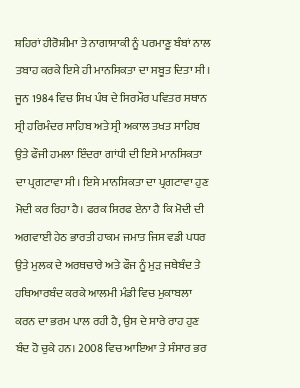ਸ਼ਹਿਰਾਂ ਹੀਰੋਸ਼ੀਮਾ ਤੇ ਨਾਗਾਸਾਕੀ ਨੂੰ ਪਰਮਾਣੂ ਬੰਬਾਂ ਨਾਲ ਤਬਾਹ ਕਰਕੇ ਇਸੇ ਹੀ ਮਾਨਸਿਕਤਾ ਦਾ ਸਬੂਤ ਦਿਤਾ ਸੀ। ਜੂਨ 1984 ਵਿਚ ਸਿਖ ਪੰਥ ਦੇ ਸਿਰਮੌਰ ਪਵਿਤਰ ਸਥਾਨ ਸ੍ਰੀ ਹਰਿਮੰਦਰ ਸਾਹਿਬ ਅਤੇ ਸ੍ਰੀ ਅਕਾਲ ਤਖਤ ਸਾਹਿਬ ਉਤੇ ਫੌਜੀ ਹਮਲਾ ਇੰਦਰਾ ਗਾਂਧੀ ਦੀ ਇਸੇ ਮਾਨਸਿਕਤਾ ਦਾ ਪ੍ਰਗਟਾਵਾ ਸੀ। ਇਸੇ ਮਾਨਸਿਕਤਾ ਦਾ ਪ੍ਰਗਟਾਵਾ ਹੁਣ ਮੋਦੀ ਕਰ ਰਿਹਾ ਹੈ। ਫਰਕ ਸਿਰਫ ਏਨਾ ਹੈ ਕਿ ਮੋਦੀ ਦੀ ਅਗਵਾਈ ਹੇਠ ਭਾਰਤੀ ਹਾਕਮ ਜਮਾਤ ਜਿਸ ਵਡੀ ਪਧਰ ਉਤੇ ਮੁਲਕ ਦੇ ਅਰਥਚਾਰੇ ਅਤੇ ਫੌਜ ਨੂੰ ਮੁੜ ਜਥੇਬੰਦ ਤੇ ਹਥਿਆਰਬੰਦ ਕਰਕੇ ਆਲਮੀ ਮੰਡੀ ਵਿਚ ਮੁਕਾਬਲਾ ਕਰਨ ਦਾ ਭਰਮ ਪਾਲ ਰਹੀ ਹੈ, ਉਸ ਦੇ ਸਾਰੇ ਰਾਹ ਹੁਣ ਬੰਦ ਹੋ ਚੁਕੇ ਹਨ। 2008 ਵਿਚ ਆਇਆ ਤੇ ਸੰਸਾਰ ਭਰ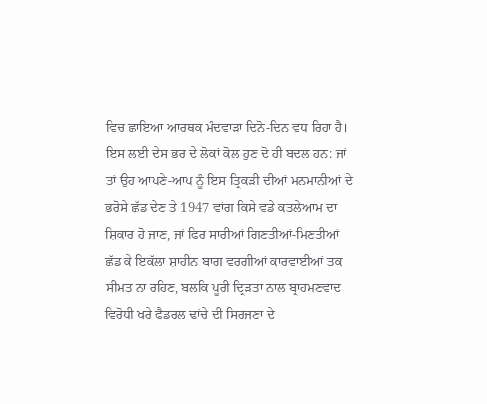ਵਿਚ ਛਾਇਆ ਆਰਥਕ ਮੰਦਵਾੜਾ ਦਿਨੋ-ਦਿਨ ਵਧ ਰਿਹਾ ਹੈ।
ਇਸ ਲਈ ਦੇਸ ਭਰ ਦੇ ਲੋਕਾਂ ਕੋਲ ਹੁਣ ਦੋ ਹੀ ਬਦਲ ਹਨ: ਜਾਂ ਤਾਂ ਉਹ ਆਪਣੇ-ਆਪ ਨੂੰ ਇਸ ਤ੍ਰਿਕੜੀ ਦੀਆਂ ਮਨਮਾਨੀਆਂ ਦੇ ਭਰੋਸੇ ਛੱਡ ਦੇਣ ਤੇ 1947 ਵਾਂਗ ਕਿਸੇ ਵਡੇ ਕਤਲੇਆਮ ਦਾ ਸ਼ਿਕਾਰ ਹੋ ਜਾਣ, ਜਾਂ ਫਿਰ ਸਾਰੀਆਂ ਗਿਣਤੀਆਂ-ਮਿਣਤੀਆਂ ਛੱਡ ਕੇ ਇਕੱਲਾ ਸ਼ਾਹੀਨ ਬਾਗ ਵਰਗੀਆਂ ਕਾਰਵਾਈਆਂ ਤਕ ਸੀਮਤ ਨਾ ਰਹਿਣ, ਬਲਕਿ ਪੂਰੀ ਦ੍ਰਿੜਤਾ ਨਾਲ ਬ੍ਰਾਹਮਣਵਾਦ ਵਿਰੋਧੀ ਖਰੇ ਫੈਡਰਲ ਢਾਂਚੇ ਦੀ ਸਿਰਜਣਾ ਦੇ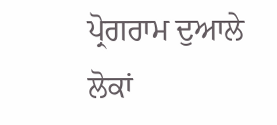ਪ੍ਰੋਗਰਾਮ ਦੁਆਲੇ ਲੋਕਾਂ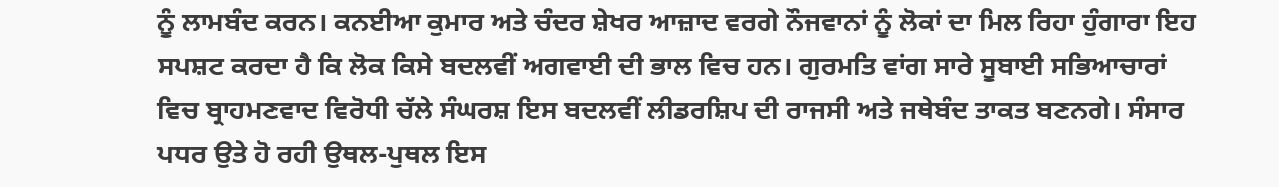ਨੂੰ ਲਾਮਬੰਦ ਕਰਨ। ਕਨਈਆ ਕੁਮਾਰ ਅਤੇ ਚੰਦਰ ਸ਼ੇਖਰ ਆਜ਼ਾਦ ਵਰਗੇ ਨੌਜਵਾਨਾਂ ਨੂੰ ਲੋਕਾਂ ਦਾ ਮਿਲ ਰਿਹਾ ਹੁੰਗਾਰਾ ਇਹ ਸਪਸ਼ਟ ਕਰਦਾ ਹੈ ਕਿ ਲੋਕ ਕਿਸੇ ਬਦਲਵੀਂ ਅਗਵਾਈ ਦੀ ਭਾਲ ਵਿਚ ਹਨ। ਗੁਰਮਤਿ ਵਾਂਗ ਸਾਰੇ ਸੂਬਾਈ ਸਭਿਆਚਾਰਾਂ ਵਿਚ ਬ੍ਰਾਹਮਣਵਾਦ ਵਿਰੋਧੀ ਚੱਲੇ ਸੰਘਰਸ਼ ਇਸ ਬਦਲਵੀਂ ਲੀਡਰਸ਼ਿਪ ਦੀ ਰਾਜਸੀ ਅਤੇ ਜਥੇਬੰਦ ਤਾਕਤ ਬਣਨਗੇ। ਸੰਸਾਰ ਪਧਰ ਉਤੇ ਹੋ ਰਹੀ ਉਥਲ-ਪੁਥਲ ਇਸ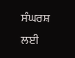ਸੰਘਰਸ਼ ਲਈ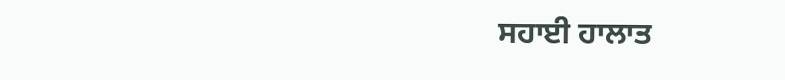ਸਹਾਈ ਹਾਲਾਤ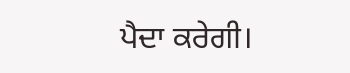ਪੈਦਾ ਕਰੇਗੀ।